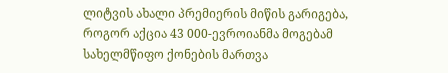ლიტვის ახალი პრემიერის მიწის გარიგება, როგორ აქცია 43 000-ევროიანმა მოგებამ სახელმწიფო ქონების მართვა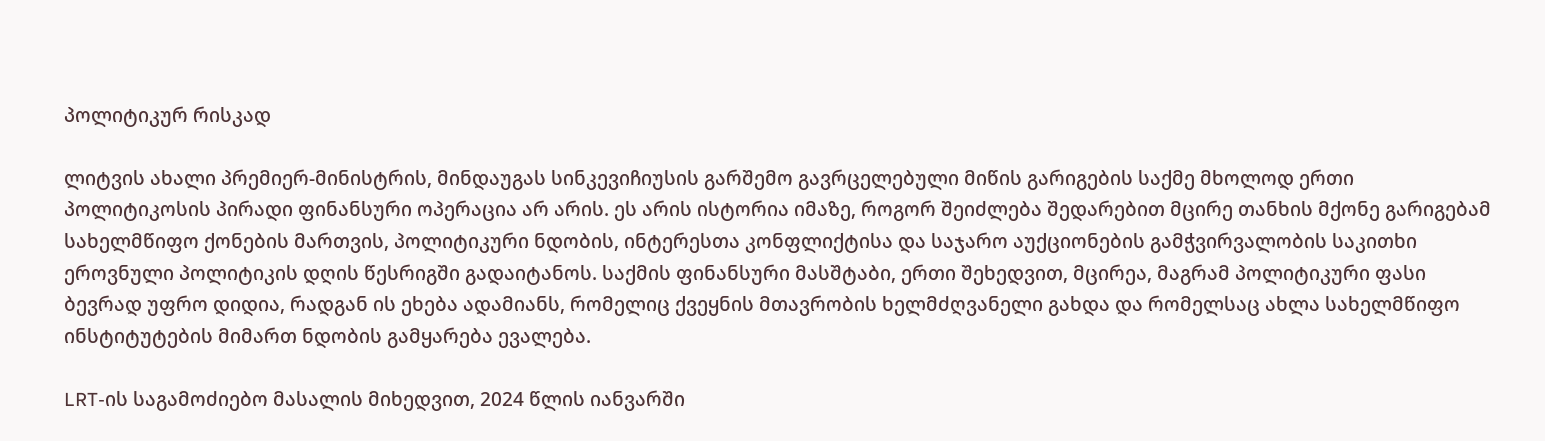პოლიტიკურ რისკად

ლიტვის ახალი პრემიერ-მინისტრის, მინდაუგას სინკევიჩიუსის გარშემო გავრცელებული მიწის გარიგების საქმე მხოლოდ ერთი პოლიტიკოსის პირადი ფინანსური ოპერაცია არ არის. ეს არის ისტორია იმაზე, როგორ შეიძლება შედარებით მცირე თანხის მქონე გარიგებამ სახელმწიფო ქონების მართვის, პოლიტიკური ნდობის, ინტერესთა კონფლიქტისა და საჯარო აუქციონების გამჭვირვალობის საკითხი ეროვნული პოლიტიკის დღის წესრიგში გადაიტანოს. საქმის ფინანსური მასშტაბი, ერთი შეხედვით, მცირეა, მაგრამ პოლიტიკური ფასი ბევრად უფრო დიდია, რადგან ის ეხება ადამიანს, რომელიც ქვეყნის მთავრობის ხელმძღვანელი გახდა და რომელსაც ახლა სახელმწიფო ინსტიტუტების მიმართ ნდობის გამყარება ევალება.

LRT-ის საგამოძიებო მასალის მიხედვით, 2024 წლის იანვარში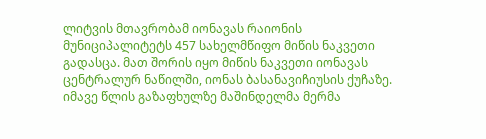ლიტვის მთავრობამ იონავას რაიონის მუნიციპალიტეტს 457 სახელმწიფო მიწის ნაკვეთი გადასცა. მათ შორის იყო მიწის ნაკვეთი იონავას ცენტრალურ ნაწილში, იონას ბასანავიჩიუსის ქუჩაზე. იმავე წლის გაზაფხულზე მაშინდელმა მერმა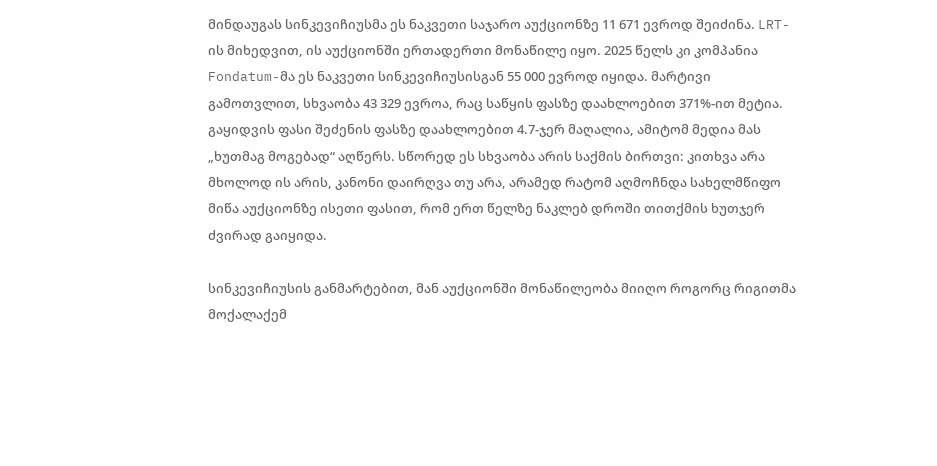მინდაუგას სინკევიჩიუსმა ეს ნაკვეთი საჯარო აუქციონზე 11 671 ევროდ შეიძინა. LRT-ის მიხედვით, ის აუქციონში ერთადერთი მონაწილე იყო. 2025 წელს კი კომპანია Fondatum-მა ეს ნაკვეთი სინკევიჩიუსისგან 55 000 ევროდ იყიდა. მარტივი გამოთვლით, სხვაობა 43 329 ევროა, რაც საწყის ფასზე დაახლოებით 371%-ით მეტია. გაყიდვის ფასი შეძენის ფასზე დაახლოებით 4.7-ჯერ მაღალია, ამიტომ მედია მას „ხუთმაგ მოგებად“ აღწერს. სწორედ ეს სხვაობა არის საქმის ბირთვი: კითხვა არა მხოლოდ ის არის, კანონი დაირღვა თუ არა, არამედ რატომ აღმოჩნდა სახელმწიფო მიწა აუქციონზე ისეთი ფასით, რომ ერთ წელზე ნაკლებ დროში თითქმის ხუთჯერ ძვირად გაიყიდა.

სინკევიჩიუსის განმარტებით, მან აუქციონში მონაწილეობა მიიღო როგორც რიგითმა მოქალაქემ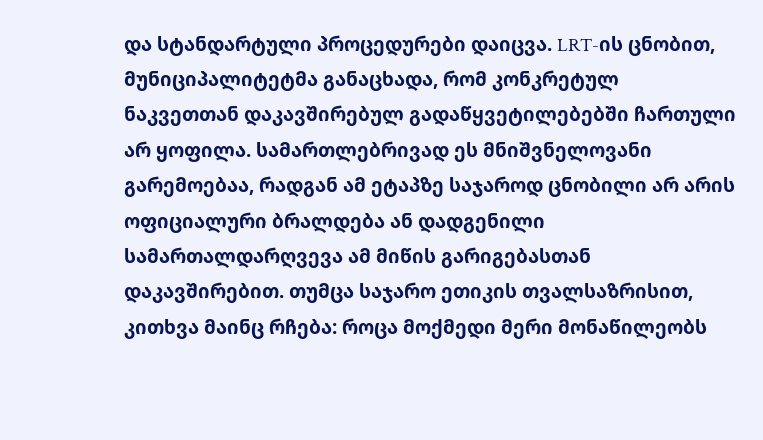და სტანდარტული პროცედურები დაიცვა. LRT-ის ცნობით, მუნიციპალიტეტმა განაცხადა, რომ კონკრეტულ ნაკვეთთან დაკავშირებულ გადაწყვეტილებებში ჩართული არ ყოფილა. სამართლებრივად ეს მნიშვნელოვანი გარემოებაა, რადგან ამ ეტაპზე საჯაროდ ცნობილი არ არის ოფიციალური ბრალდება ან დადგენილი სამართალდარღვევა ამ მიწის გარიგებასთან დაკავშირებით. თუმცა საჯარო ეთიკის თვალსაზრისით, კითხვა მაინც რჩება: როცა მოქმედი მერი მონაწილეობს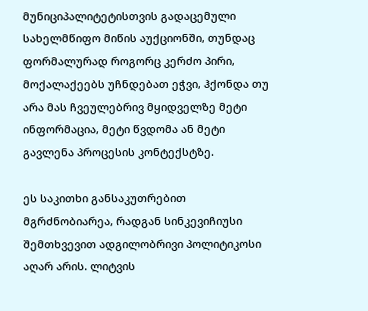მუნიციპალიტეტისთვის გადაცემული სახელმწიფო მიწის აუქციონში, თუნდაც ფორმალურად როგორც კერძო პირი, მოქალაქეებს უჩნდებათ ეჭვი, ჰქონდა თუ არა მას ჩვეულებრივ მყიდველზე მეტი ინფორმაცია, მეტი წვდომა ან მეტი გავლენა პროცესის კონტექსტზე.

ეს საკითხი განსაკუთრებით მგრძნობიარეა, რადგან სინკევიჩიუსი შემთხვევით ადგილობრივი პოლიტიკოსი აღარ არის. ლიტვის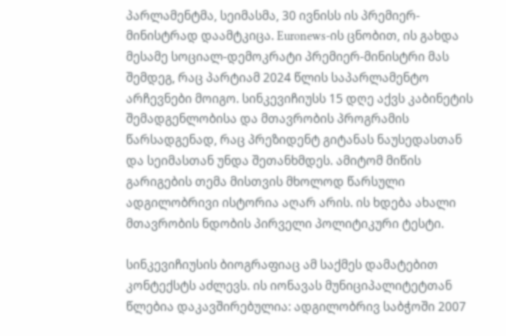პარლამენტმა, სეიმასმა, 30 ივნისს ის პრემიერ-მინისტრად დაამტკიცა. Euronews-ის ცნობით, ის გახდა მესამე სოციალ-დემოკრატი პრემიერ-მინისტრი მას შემდეგ, რაც პარტიამ 2024 წლის საპარლამენტო არჩევნები მოიგო. სინკევიჩიუსს 15 დღე აქვს კაბინეტის შემადგენლობისა და მთავრობის პროგრამის წარსადგენად, რაც პრეზიდენტ გიტანას ნაუსედასთან და სეიმასთან უნდა შეთანხმდეს. ამიტომ მიწის გარიგების თემა მისთვის მხოლოდ წარსული ადგილობრივი ისტორია აღარ არის. ის ხდება ახალი მთავრობის ნდობის პირველი პოლიტიკური ტესტი.

სინკევიჩიუსის ბიოგრაფიაც ამ საქმეს დამატებით კონტექსტს აძლევს. ის იონავას მუნიციპალიტეტთან წლებია დაკავშირებულია: ადგილობრივ საბჭოში 2007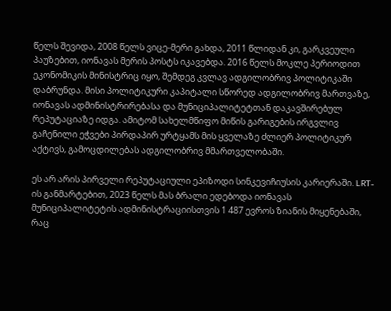წელს შევიდა, 2008 წელს ვიცე-მერი გახდა, 2011 წლიდან კი, გარკვეული პაუზებით, იონავას მერის პოსტს იკავებდა. 2016 წელს მოკლე პერიოდით ეკონომიკის მინისტრიც იყო, შემდეგ კვლავ ადგილობრივ პოლიტიკაში დაბრუნდა. მისი პოლიტიკური კაპიტალი სწორედ ადგილობრივ მართვაზე, იონავას ადმინისტრირებასა და მუნიციპალიტეტთან დაკავშირებულ რეპუტაციაზე იდგა. ამიტომ სახელმწიფო მიწის გარიგების ირგვლივ გაჩენილი ეჭვები პირდაპირ ურტყამს მის ყველაზე ძლიერ პოლიტიკურ აქტივს, გამოცდილებას ადგილობრივ მმართველობაში.

ეს არ არის პირველი რეპუტაციული ეპიზოდი სინკევიჩიუსის კარიერაში. LRT-ის განმარტებით, 2023 წელს მას ბრალი ედებოდა იონავას მუნიციპალიტეტის ადმინისტრაციისთვის 1 487 ევროს ზიანის მიყენებაში, რაც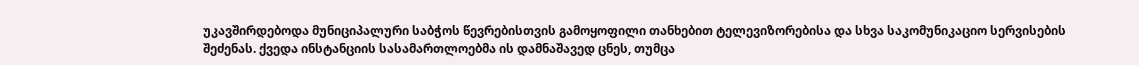უკავშირდებოდა მუნიციპალური საბჭოს წევრებისთვის გამოყოფილი თანხებით ტელევიზორებისა და სხვა საკომუნიკაციო სერვისების შეძენას. ქვედა ინსტანციის სასამართლოებმა ის დამნაშავედ ცნეს, თუმცა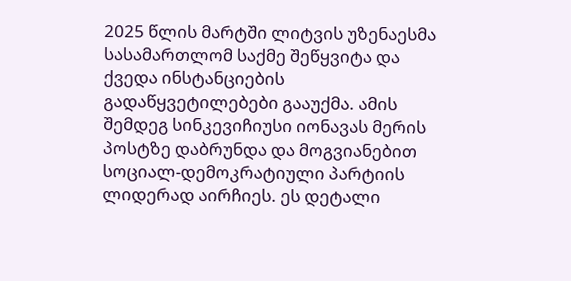2025 წლის მარტში ლიტვის უზენაესმა სასამართლომ საქმე შეწყვიტა და ქვედა ინსტანციების გადაწყვეტილებები გააუქმა. ამის შემდეგ სინკევიჩიუსი იონავას მერის პოსტზე დაბრუნდა და მოგვიანებით სოციალ-დემოკრატიული პარტიის ლიდერად აირჩიეს. ეს დეტალი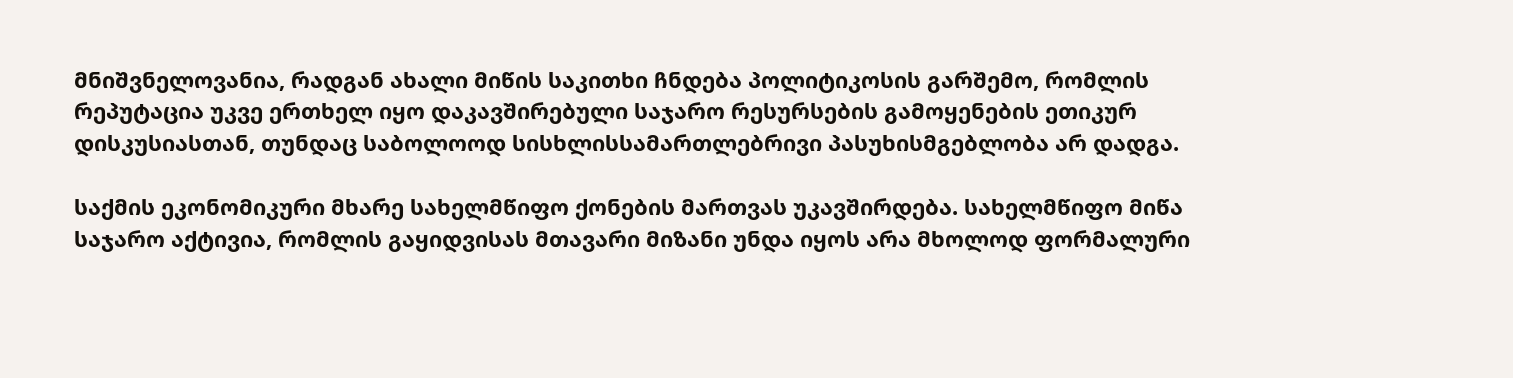მნიშვნელოვანია, რადგან ახალი მიწის საკითხი ჩნდება პოლიტიკოსის გარშემო, რომლის რეპუტაცია უკვე ერთხელ იყო დაკავშირებული საჯარო რესურსების გამოყენების ეთიკურ დისკუსიასთან, თუნდაც საბოლოოდ სისხლისსამართლებრივი პასუხისმგებლობა არ დადგა.

საქმის ეკონომიკური მხარე სახელმწიფო ქონების მართვას უკავშირდება. სახელმწიფო მიწა საჯარო აქტივია, რომლის გაყიდვისას მთავარი მიზანი უნდა იყოს არა მხოლოდ ფორმალური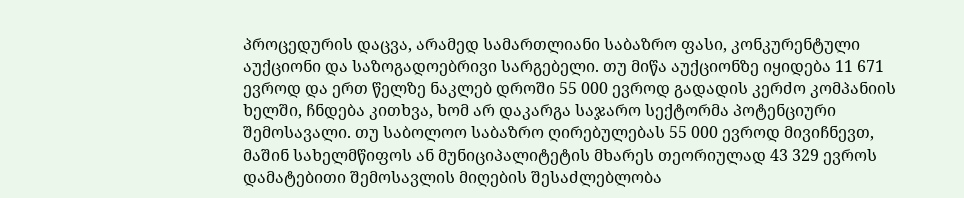პროცედურის დაცვა, არამედ სამართლიანი საბაზრო ფასი, კონკურენტული აუქციონი და საზოგადოებრივი სარგებელი. თუ მიწა აუქციონზე იყიდება 11 671 ევროდ და ერთ წელზე ნაკლებ დროში 55 000 ევროდ გადადის კერძო კომპანიის ხელში, ჩნდება კითხვა, ხომ არ დაკარგა საჯარო სექტორმა პოტენციური შემოსავალი. თუ საბოლოო საბაზრო ღირებულებას 55 000 ევროდ მივიჩნევთ, მაშინ სახელმწიფოს ან მუნიციპალიტეტის მხარეს თეორიულად 43 329 ევროს დამატებითი შემოსავლის მიღების შესაძლებლობა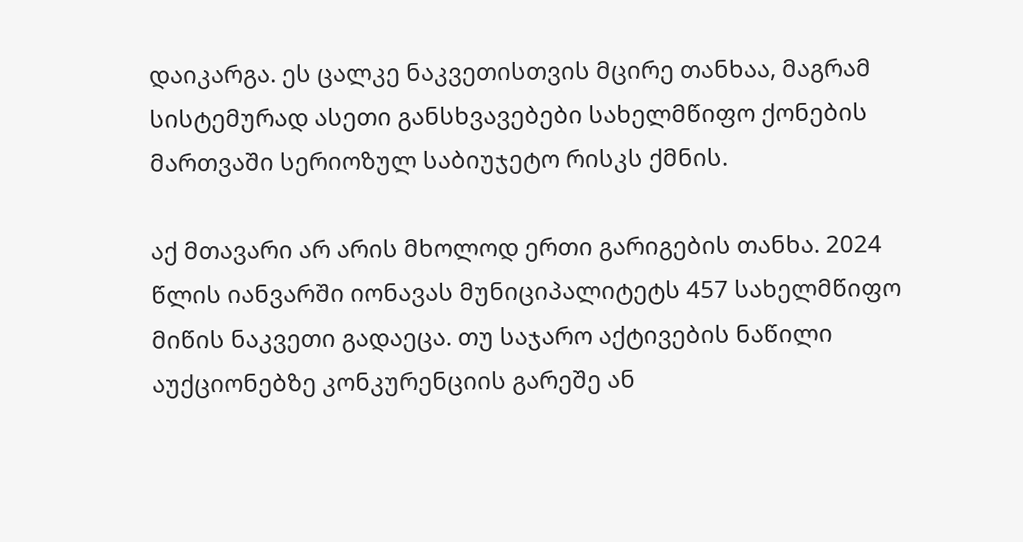დაიკარგა. ეს ცალკე ნაკვეთისთვის მცირე თანხაა, მაგრამ სისტემურად ასეთი განსხვავებები სახელმწიფო ქონების მართვაში სერიოზულ საბიუჯეტო რისკს ქმნის.

აქ მთავარი არ არის მხოლოდ ერთი გარიგების თანხა. 2024 წლის იანვარში იონავას მუნიციპალიტეტს 457 სახელმწიფო მიწის ნაკვეთი გადაეცა. თუ საჯარო აქტივების ნაწილი აუქციონებზე კონკურენციის გარეშე ან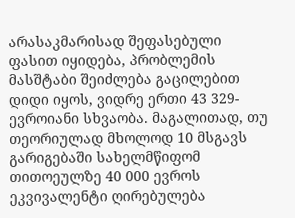არასაკმარისად შეფასებული ფასით იყიდება, პრობლემის მასშტაბი შეიძლება გაცილებით დიდი იყოს, ვიდრე ერთი 43 329-ევროიანი სხვაობა. მაგალითად, თუ თეორიულად მხოლოდ 10 მსგავს გარიგებაში სახელმწიფომ თითოეულზე 40 000 ევროს ეკვივალენტი ღირებულება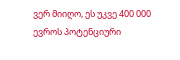ვერ მიიღო, ეს უკვე 400 000 ევროს პოტენციური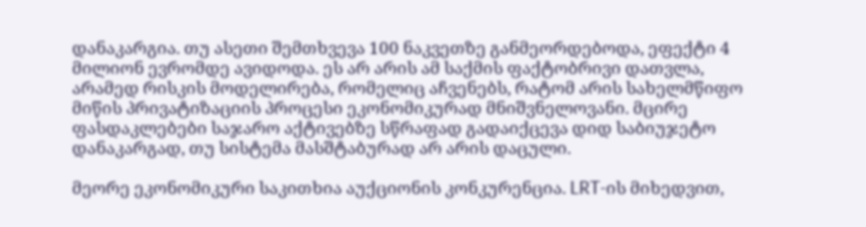დანაკარგია. თუ ასეთი შემთხვევა 100 ნაკვეთზე განმეორდებოდა, ეფექტი 4 მილიონ ევრომდე ავიდოდა. ეს არ არის ამ საქმის ფაქტობრივი დათვლა, არამედ რისკის მოდელირება, რომელიც აჩვენებს, რატომ არის სახელმწიფო მიწის პრივატიზაციის პროცესი ეკონომიკურად მნიშვნელოვანი. მცირე ფასდაკლებები საჯარო აქტივებზე სწრაფად გადაიქცევა დიდ საბიუჯეტო დანაკარგად, თუ სისტემა მასშტაბურად არ არის დაცული.

მეორე ეკონომიკური საკითხია აუქციონის კონკურენცია. LRT-ის მიხედვით,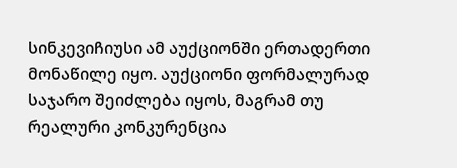სინკევიჩიუსი ამ აუქციონში ერთადერთი მონაწილე იყო. აუქციონი ფორმალურად საჯარო შეიძლება იყოს, მაგრამ თუ რეალური კონკურენცია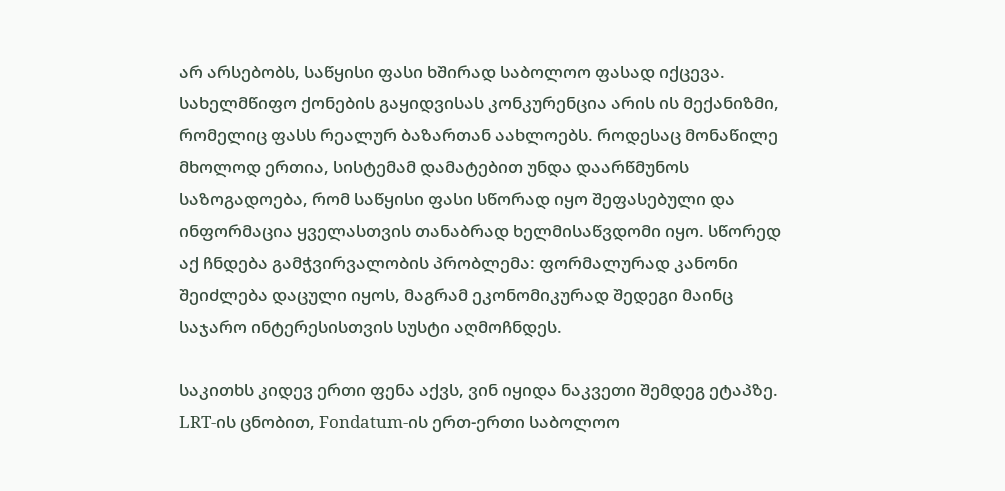არ არსებობს, საწყისი ფასი ხშირად საბოლოო ფასად იქცევა. სახელმწიფო ქონების გაყიდვისას კონკურენცია არის ის მექანიზმი, რომელიც ფასს რეალურ ბაზართან აახლოებს. როდესაც მონაწილე მხოლოდ ერთია, სისტემამ დამატებით უნდა დაარწმუნოს საზოგადოება, რომ საწყისი ფასი სწორად იყო შეფასებული და ინფორმაცია ყველასთვის თანაბრად ხელმისაწვდომი იყო. სწორედ აქ ჩნდება გამჭვირვალობის პრობლემა: ფორმალურად კანონი შეიძლება დაცული იყოს, მაგრამ ეკონომიკურად შედეგი მაინც საჯარო ინტერესისთვის სუსტი აღმოჩნდეს.

საკითხს კიდევ ერთი ფენა აქვს, ვინ იყიდა ნაკვეთი შემდეგ ეტაპზე. LRT-ის ცნობით, Fondatum-ის ერთ-ერთი საბოლოო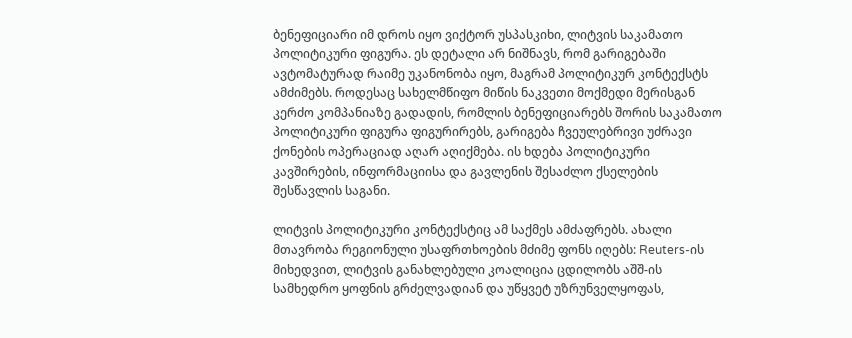ბენეფიციარი იმ დროს იყო ვიქტორ უსპასკიხი, ლიტვის საკამათო პოლიტიკური ფიგურა. ეს დეტალი არ ნიშნავს, რომ გარიგებაში ავტომატურად რაიმე უკანონობა იყო, მაგრამ პოლიტიკურ კონტექსტს ამძიმებს. როდესაც სახელმწიფო მიწის ნაკვეთი მოქმედი მერისგან კერძო კომპანიაზე გადადის, რომლის ბენეფიციარებს შორის საკამათო პოლიტიკური ფიგურა ფიგურირებს, გარიგება ჩვეულებრივი უძრავი ქონების ოპერაციად აღარ აღიქმება. ის ხდება პოლიტიკური კავშირების, ინფორმაციისა და გავლენის შესაძლო ქსელების შესწავლის საგანი.

ლიტვის პოლიტიკური კონტექსტიც ამ საქმეს ამძაფრებს. ახალი მთავრობა რეგიონული უსაფრთხოების მძიმე ფონს იღებს: Reuters-ის მიხედვით, ლიტვის განახლებული კოალიცია ცდილობს აშშ-ის სამხედრო ყოფნის გრძელვადიან და უწყვეტ უზრუნველყოფას,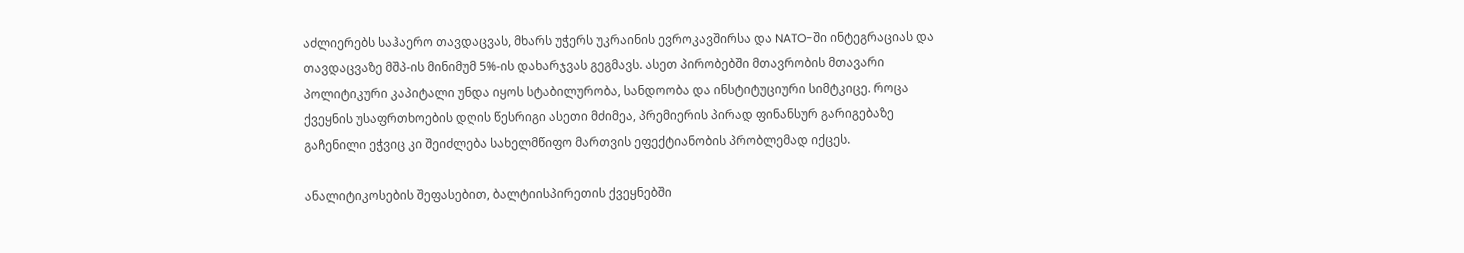აძლიერებს საჰაერო თავდაცვას, მხარს უჭერს უკრაინის ევროკავშირსა და NATO-ში ინტეგრაციას და თავდაცვაზე მშპ-ის მინიმუმ 5%-ის დახარჯვას გეგმავს. ასეთ პირობებში მთავრობის მთავარი პოლიტიკური კაპიტალი უნდა იყოს სტაბილურობა, სანდოობა და ინსტიტუციური სიმტკიცე. როცა ქვეყნის უსაფრთხოების დღის წესრიგი ასეთი მძიმეა, პრემიერის პირად ფინანსურ გარიგებაზე გაჩენილი ეჭვიც კი შეიძლება სახელმწიფო მართვის ეფექტიანობის პრობლემად იქცეს.

ანალიტიკოსების შეფასებით, ბალტიისპირეთის ქვეყნებში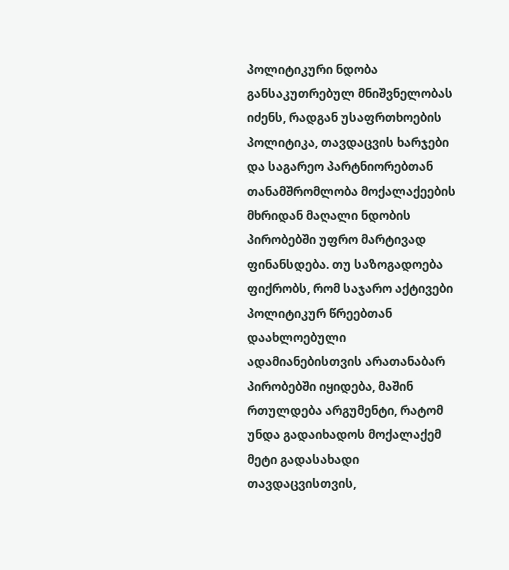პოლიტიკური ნდობა განსაკუთრებულ მნიშვნელობას იძენს, რადგან უსაფრთხოების პოლიტიკა, თავდაცვის ხარჯები და საგარეო პარტნიორებთან თანამშრომლობა მოქალაქეების მხრიდან მაღალი ნდობის პირობებში უფრო მარტივად ფინანსდება. თუ საზოგადოება ფიქრობს, რომ საჯარო აქტივები პოლიტიკურ წრეებთან დაახლოებული ადამიანებისთვის არათანაბარ პირობებში იყიდება, მაშინ რთულდება არგუმენტი, რატომ უნდა გადაიხადოს მოქალაქემ მეტი გადასახადი თავდაცვისთვის,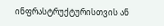ინფრასტრუქტურისთვის ან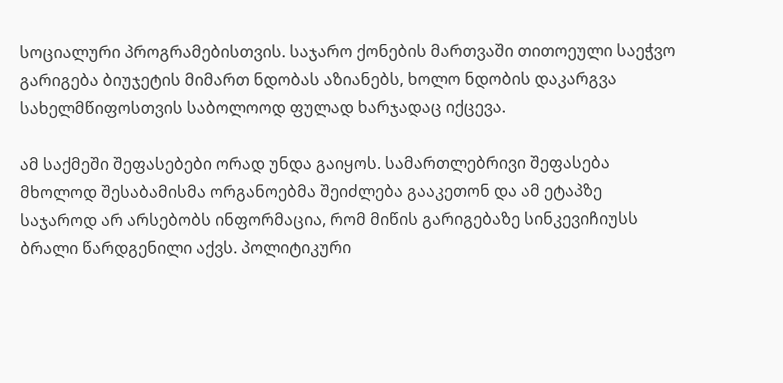სოციალური პროგრამებისთვის. საჯარო ქონების მართვაში თითოეული საეჭვო გარიგება ბიუჯეტის მიმართ ნდობას აზიანებს, ხოლო ნდობის დაკარგვა სახელმწიფოსთვის საბოლოოდ ფულად ხარჯადაც იქცევა.

ამ საქმეში შეფასებები ორად უნდა გაიყოს. სამართლებრივი შეფასება მხოლოდ შესაბამისმა ორგანოებმა შეიძლება გააკეთონ და ამ ეტაპზე საჯაროდ არ არსებობს ინფორმაცია, რომ მიწის გარიგებაზე სინკევიჩიუსს ბრალი წარდგენილი აქვს. პოლიტიკური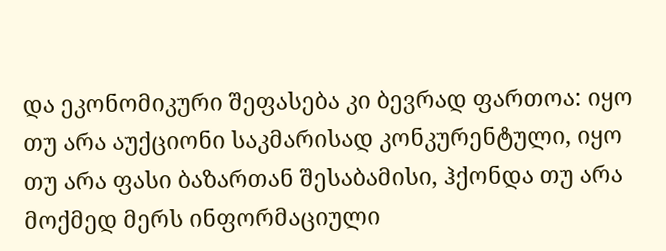და ეკონომიკური შეფასება კი ბევრად ფართოა: იყო თუ არა აუქციონი საკმარისად კონკურენტული, იყო თუ არა ფასი ბაზართან შესაბამისი, ჰქონდა თუ არა მოქმედ მერს ინფორმაციული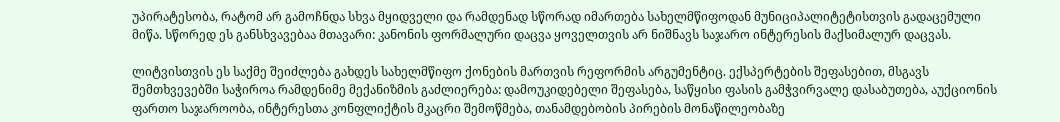უპირატესობა, რატომ არ გამოჩნდა სხვა მყიდველი და რამდენად სწორად იმართება სახელმწიფოდან მუნიციპალიტეტისთვის გადაცემული მიწა. სწორედ ეს განსხვავებაა მთავარი: კანონის ფორმალური დაცვა ყოველთვის არ ნიშნავს საჯარო ინტერესის მაქსიმალურ დაცვას.

ლიტვისთვის ეს საქმე შეიძლება გახდეს სახელმწიფო ქონების მართვის რეფორმის არგუმენტიც. ექსპერტების შეფასებით, მსგავს შემთხვევებში საჭიროა რამდენიმე მექანიზმის გაძლიერება: დამოუკიდებელი შეფასება, საწყისი ფასის გამჭვირვალე დასაბუთება, აუქციონის ფართო საჯაროობა, ინტერესთა კონფლიქტის მკაცრი შემოწმება, თანამდებობის პირების მონაწილეობაზე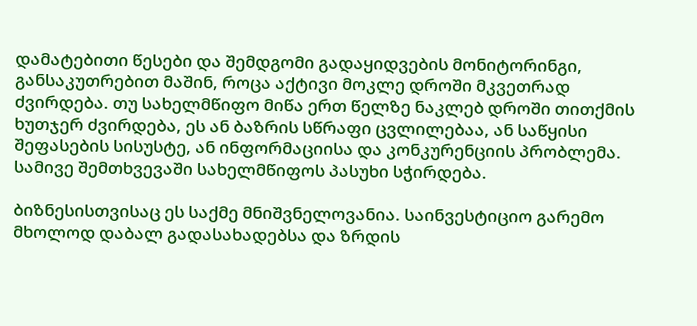დამატებითი წესები და შემდგომი გადაყიდვების მონიტორინგი, განსაკუთრებით მაშინ, როცა აქტივი მოკლე დროში მკვეთრად ძვირდება. თუ სახელმწიფო მიწა ერთ წელზე ნაკლებ დროში თითქმის ხუთჯერ ძვირდება, ეს ან ბაზრის სწრაფი ცვლილებაა, ან საწყისი შეფასების სისუსტე, ან ინფორმაციისა და კონკურენციის პრობლემა. სამივე შემთხვევაში სახელმწიფოს პასუხი სჭირდება.

ბიზნესისთვისაც ეს საქმე მნიშვნელოვანია. საინვესტიციო გარემო მხოლოდ დაბალ გადასახადებსა და ზრდის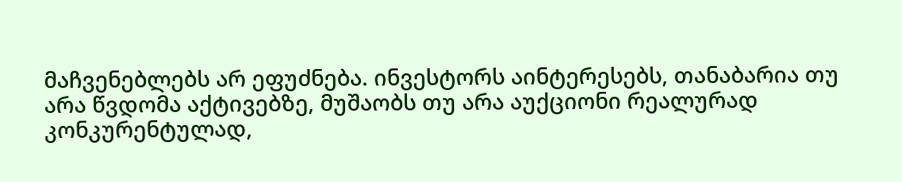მაჩვენებლებს არ ეფუძნება. ინვესტორს აინტერესებს, თანაბარია თუ არა წვდომა აქტივებზე, მუშაობს თუ არა აუქციონი რეალურად კონკურენტულად,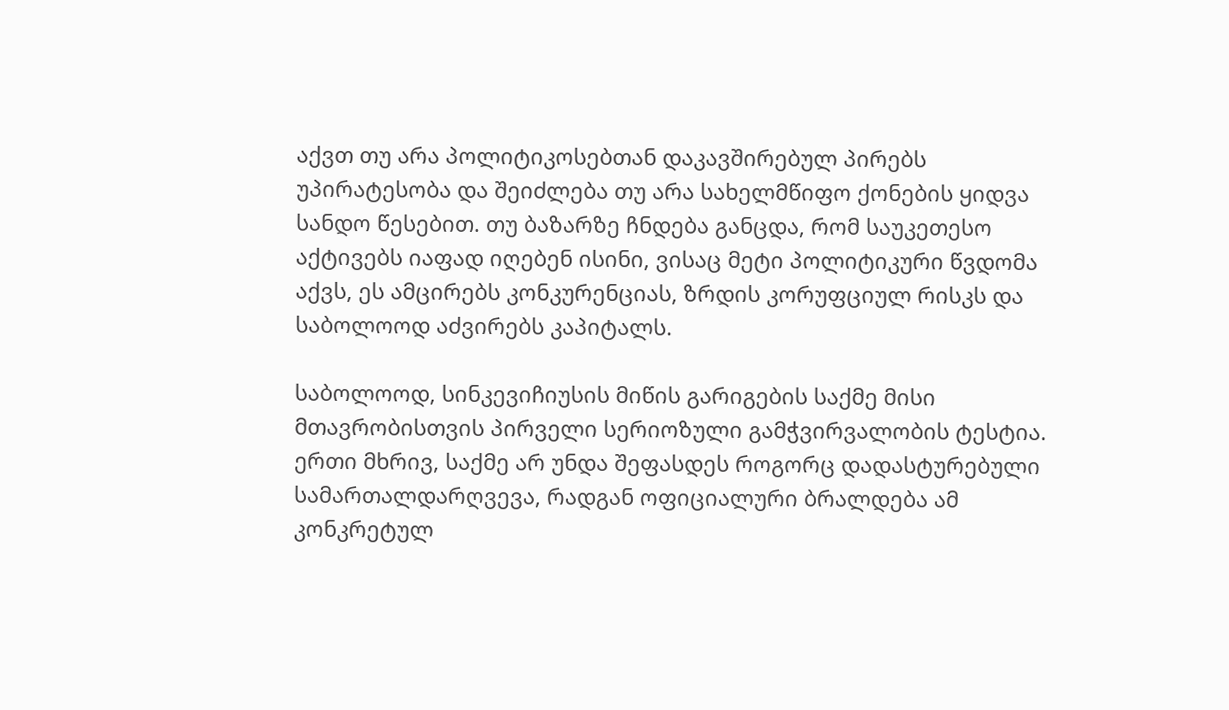აქვთ თუ არა პოლიტიკოსებთან დაკავშირებულ პირებს უპირატესობა და შეიძლება თუ არა სახელმწიფო ქონების ყიდვა სანდო წესებით. თუ ბაზარზე ჩნდება განცდა, რომ საუკეთესო აქტივებს იაფად იღებენ ისინი, ვისაც მეტი პოლიტიკური წვდომა აქვს, ეს ამცირებს კონკურენციას, ზრდის კორუფციულ რისკს და საბოლოოდ აძვირებს კაპიტალს.

საბოლოოდ, სინკევიჩიუსის მიწის გარიგების საქმე მისი მთავრობისთვის პირველი სერიოზული გამჭვირვალობის ტესტია. ერთი მხრივ, საქმე არ უნდა შეფასდეს როგორც დადასტურებული სამართალდარღვევა, რადგან ოფიციალური ბრალდება ამ კონკრეტულ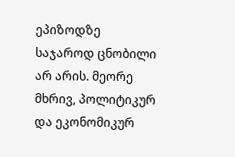ეპიზოდზე საჯაროდ ცნობილი არ არის. მეორე მხრივ, პოლიტიკურ და ეკონომიკურ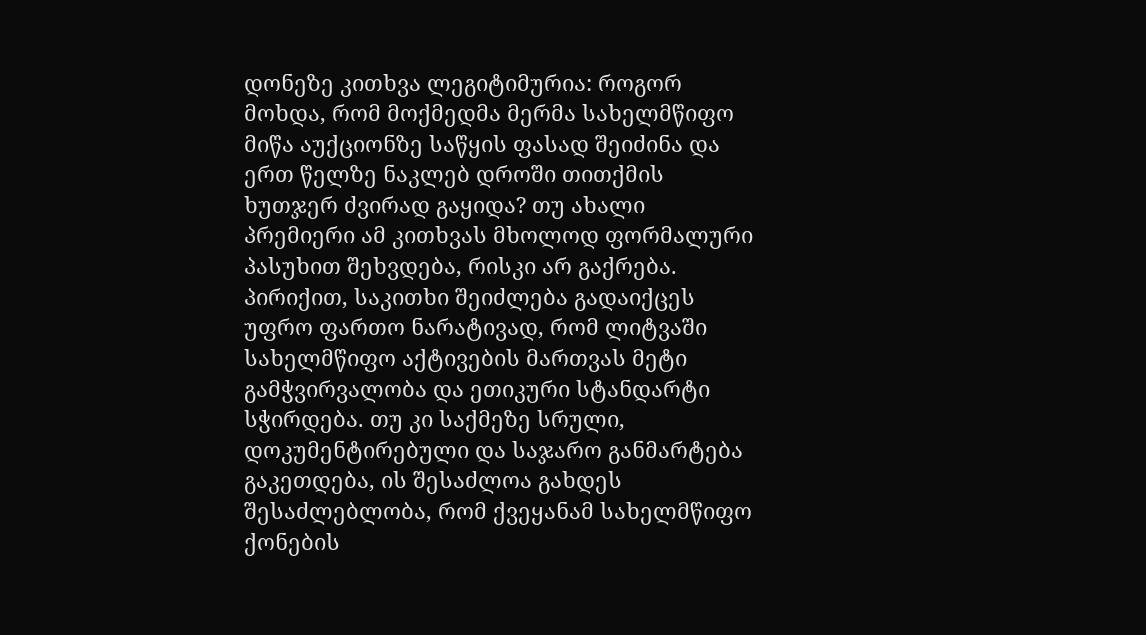დონეზე კითხვა ლეგიტიმურია: როგორ მოხდა, რომ მოქმედმა მერმა სახელმწიფო მიწა აუქციონზე საწყის ფასად შეიძინა და ერთ წელზე ნაკლებ დროში თითქმის ხუთჯერ ძვირად გაყიდა? თუ ახალი პრემიერი ამ კითხვას მხოლოდ ფორმალური პასუხით შეხვდება, რისკი არ გაქრება. პირიქით, საკითხი შეიძლება გადაიქცეს უფრო ფართო ნარატივად, რომ ლიტვაში სახელმწიფო აქტივების მართვას მეტი გამჭვირვალობა და ეთიკური სტანდარტი სჭირდება. თუ კი საქმეზე სრული, დოკუმენტირებული და საჯარო განმარტება გაკეთდება, ის შესაძლოა გახდეს შესაძლებლობა, რომ ქვეყანამ სახელმწიფო ქონების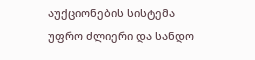აუქციონების სისტემა უფრო ძლიერი და სანდო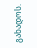გახადოს.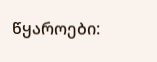წყაროები: